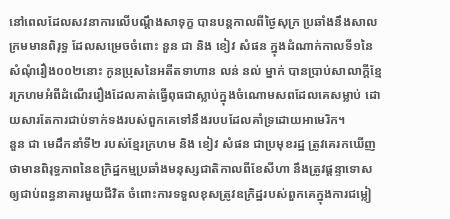នៅពេលដែលសវនាការលើបណ្តឹងសាទុក្ខ បានបន្តកាលពីថ្ងៃសុក្រ ប្រឆាំងនឹងសាលក្រមមានពិរុទ្ធ ដែលសម្រេចចំពោះ នួន ជា និង ខៀវ សំផន ក្នុងដំណាក់កាលទី១នៃសំណុំរឿង០០២នោះ កូនប្រុសនៃអតីតទាហាន លន់ នល់ ម្នាក់ បានប្រាប់សាលាក្តីខ្មែរក្រហមអំពីដំណើររឿងដែលគាត់ធ្វើពុធជាស្លាប់ក្នុងចំណោមសពដែលគេសម្លាប់ ដោយសារតែការជាប់ទាក់ទងរបស់ពួកគេទៅនឹងរបបដែលគាំទ្រដោយអាមេរិក។
នួន ជា មេដឹកនាំទី២ របស់ខ្មែរក្រហម និង ខៀវ សំផន ជាប្រមុខរដ្ឋ ត្រូវគេរកឃើញថាមានពិរុទ្ធភាពនៃឧក្រិដ្ឋកម្មប្រឆាំងមនុស្សជាតិកាលពីខែសីហា នឹងត្រូវផ្តន្ទាទោសឲ្យជាប់ពន្ធនាគារមួយជីវិត ចំពោះការទទួលខុសត្រូវឧក្រិដ្ឋរបស់ពួកគេក្នុងការជម្លៀ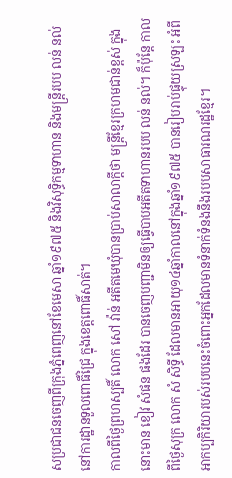សប្រជាជនចេញពីក្រុងភ្នំពេញនៅខែមេសា ឆ្នាំ១៩៧៥ និងវិសុទ្ធិកម្មទាហាន និងមន្ត្រីរបប លន់ នល់ នៅការដ្ឋានទួលពោធិ៍ជ្រៃ ក្នុងខេត្តពោធិ៍សាត់។
កាលពីថ្ងៃព្រហស្បតិ៍ លោក សៅ វ៉ាន់ អតីតមេឃុំបានប្រាប់សាលាក្តីថា មន្ត្រីខ្មែរក្រហមជាន់ខ្ពស់ ក្នុងនោះមាន ខៀវ សំផន ផងដែរ បានចេញបញ្ជាមិនឲ្យធ្វើបាបអតីតទាហានរបប លន់ នល់។ ក៏ប៉ុន្តែ កាលពីថ្ងៃសុក្រ លោក សំ សិទ្ធី ដែលមានអាយុ១៤ឆ្នាំកាលនៅក្នុងឆ្នាំ១៩៧៥ បានរៀបរាប់ផ្ទុយស្រឡះ អំពីអាកប្បកិរិយារបស់របបនេះចំពោះអ្នកដែលមានទំនាក់ទំនងនឹងរបបសាធារណរដ្ឋខ្មែរ។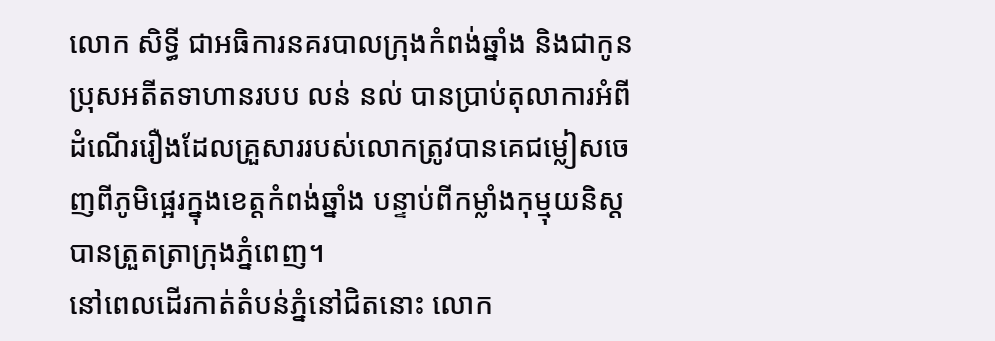លោក សិទ្ធី ជាអធិការនគរបាលក្រុងកំពង់ឆ្នាំង និងជាកូនប្រុសអតីតទាហានរបប លន់ នល់ បានប្រាប់តុលាការអំពីដំណើររឿងដែលគ្រួសាររបស់លោកត្រូវបានគេជម្លៀសចេញពីភូមិផ្អេរក្នុងខេត្តកំពង់ឆ្នាំង បន្ទាប់ពីកម្លាំងកុម្មុយនិស្តបានត្រួតត្រាក្រុងភ្នំពេញ។
នៅពេលដើរកាត់តំបន់ភ្នំនៅជិតនោះ លោក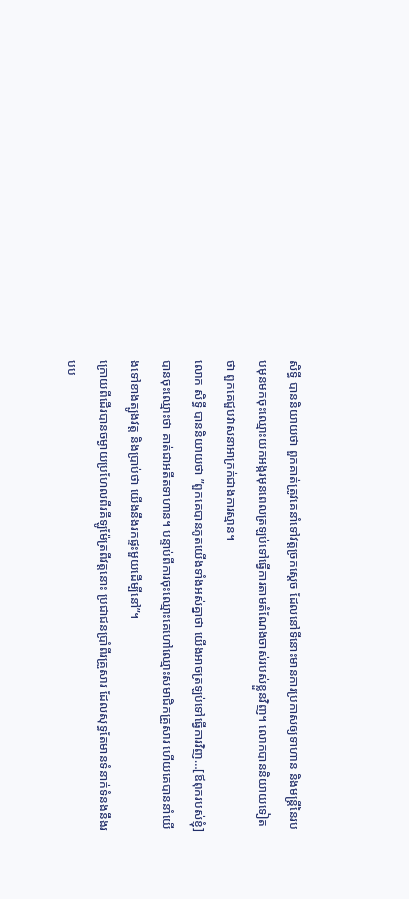សិទ្ធី បាននិយាយថា ពួកគាត់ត្រូវគេនាំទៅវត្តច្រកស្តេច ដែលនៅទីនោះមានការប្រកាសឲ្យទាហាន និងមន្ត្រីនៃរបបមុនមកចុះឈ្មោះយកអង្ករមុនពេលត្រឡប់ទៅធ្វើការតាមតំណែងចាស់របស់ខ្លួនវិញ។ លោកបាននិយាយទៀតថា ពួកគេជួបវាសនាអាក្រក់ជាងការស្មាន។
លោក សិទ្ធី បាននិយាយថា ”ពួកគេបានភូតយើងទាំងអស់គ្នាថា យើងអាចត្រឡប់ទៅធ្វើការវិញ…[ឪពុករបស់ខ្ញុំ] បានចុះឈ្មោះថា គាត់ជាអតីតទាហាន។ បន្ទាប់ពីការចុះឈ្មោះគេហៅឈ្មោះសមាជិកគ្រួសារ ហើយគេបាននាំយើងទៅខាងត្បូងវត្ត និងប្រាប់ថា យើងនឹងរកផ្ទះមួយដើម្បីនៅ”។
ក្រោយពីដើរបានចម្ងាយប្រហែលពីរគីឡូម៉ែត្រពីវត្តនោះ ប្រជាជនប្រាំពីរគ្រួសារ ដែលសុទ្ធតែមានទំនាក់ទំនងនឹងរបប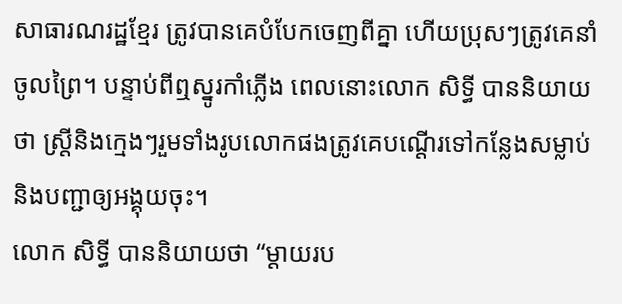សាធារណរដ្ឋខ្មែរ ត្រូវបានគេបំបែកចេញពីគ្នា ហើយប្រុសៗត្រូវគេនាំចូលព្រៃ។ បន្ទាប់ពីឮស្នូរកាំភ្លើង ពេលនោះលោក សិទ្ធី បាននិយាយថា ស្ត្រីនិងក្មេងៗរួមទាំងរូបលោកផងត្រូវគេបណ្តើរទៅកន្លែងសម្លាប់ និងបញ្ជាឲ្យអង្គុយចុះ។
លោក សិទ្ធី បាននិយាយថា “ម្តាយរប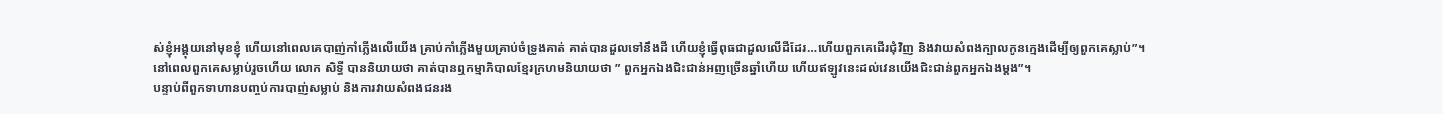ស់ខ្ញុំអង្គុយនៅមុខខ្ញុំ ហើយនៅពេលគេបាញ់កាំភ្លើងលើយើង គ្រាប់កាំភ្លើងមួយគ្រាប់ចំទ្រូងគាត់ គាត់បានដួលទៅនឹងដី ហើយខ្ញុំធ្វើពុធជាដួលលើដីដែរ…ហើយពួកគេដើរជុំវិញ និងវាយសំពងក្បាលកូនក្មេងដើម្បីឲ្យពួកគេស្លាប់”។
នៅពេលពួកគេសម្លាប់រួចហើយ លោក សិទ្ធី បាននិយាយថា គាត់បានឮកម្មាភិបាលខ្មែរក្រហមនិយាយថា ” ពួកអ្នកឯងជិះជាន់អញច្រើនឆ្នាំហើយ ហើយឥឡូវនេះដល់វេនយើងជិះជាន់ពួកអ្នកឯងម្តង”។
បន្ទាប់ពីពួកទាហានបញ្ចប់ការបាញ់សម្លាប់ និងការវាយសំពងជនរង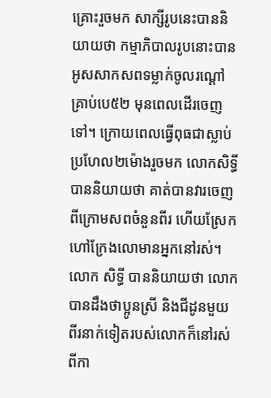គ្រោះរួចមក សាក្សីរូបនេះបាននិយាយថា កម្មាភិបាលរូបនោះបានអូសសាកសពទម្លាក់ចូលរណ្ដៅគ្រាប់បេ៥២ មុនពេលដើរចេញទៅ។ ក្រោយពេលធ្វើពុធជាស្លាប់ប្រហែល២ម៉ោងរួចមក លោកសិទ្ធី បាននិយាយថា គាត់បានវារចេញពីក្រោមសពចំនួនពីរ ហើយស្រែកហៅក្រែងលោមានអ្នកនៅរស់។
លោក សិទ្ធី បាននិយាយថា លោកបានដឹងថាប្អូនស្រី និងជីដូនមួយពីរនាក់ទៀតរបស់លោកក៏នៅរស់ពីកា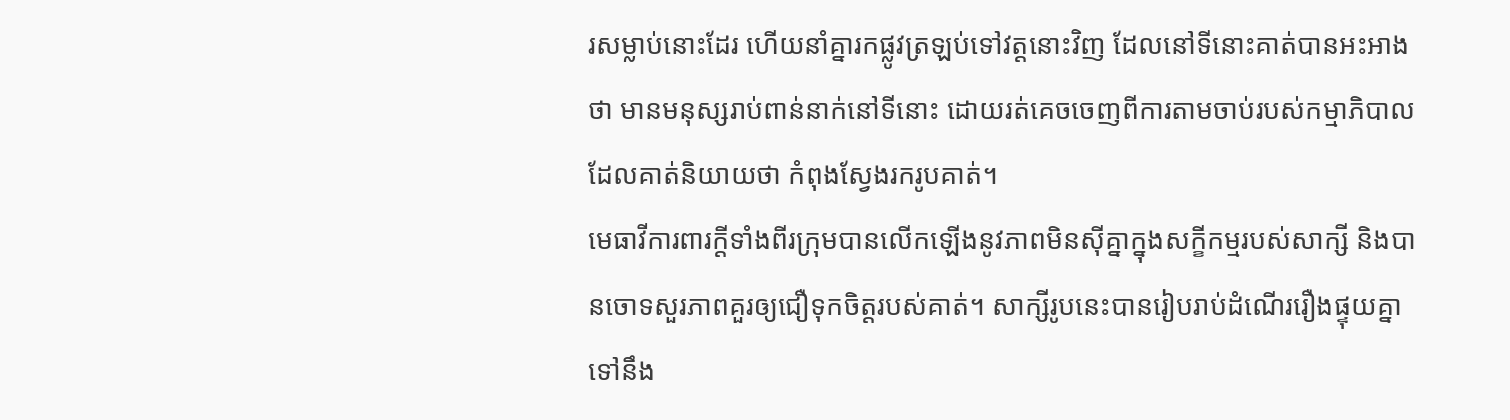រសម្លាប់នោះដែរ ហើយនាំគ្នារកផ្លូវត្រឡប់ទៅវត្តនោះវិញ ដែលនៅទីនោះគាត់បានអះអាងថា មានមនុស្សរាប់ពាន់នាក់នៅទីនោះ ដោយរត់គេចចេញពីការតាមចាប់របស់កម្មាភិបាល ដែលគាត់និយាយថា កំពុងស្វែងរករូបគាត់។
មេធាវីការពារក្តីទាំងពីរក្រុមបានលើកឡើងនូវភាពមិនស៊ីគ្នាក្នុងសក្ខីកម្មរបស់សាក្សី និងបានចោទសួរភាពគួរឲ្យជឿទុកចិត្តរបស់គាត់។ សាក្សីរូបនេះបានរៀបរាប់ដំណើររឿងផ្ទុយគ្នាទៅនឹង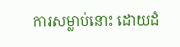ការសម្លាប់នោះ ដោយដំ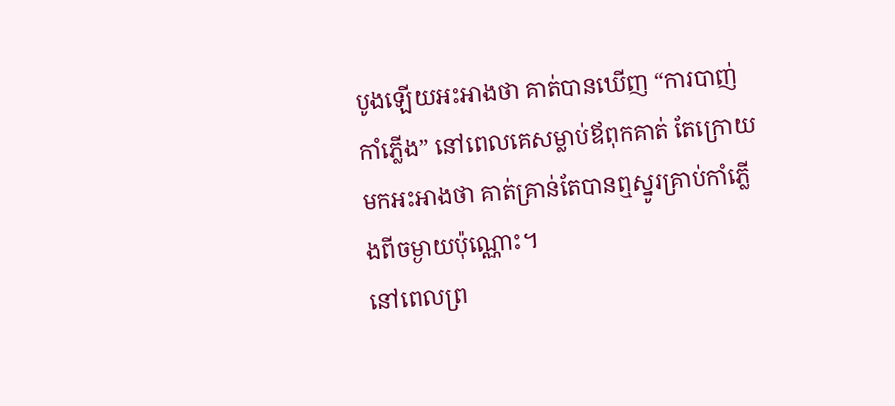បូងឡើយអះអាងថា គាត់បានឃើញ “ការបាញ់កាំភ្លើង” នៅពេលគេសម្លាប់ឪពុកគាត់ តែក្រោយមកអះអាងថា គាត់គ្រាន់តែបានឮស្នូរគ្រាប់កាំភ្លើងពីចម្ងាយប៉ុណ្ណោះ។
នៅពេលព្រ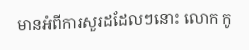មានអំពីការសួរដដែលៗនោះ លោក កូ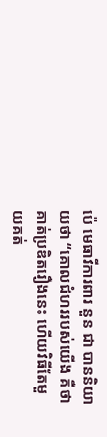ប៉េ មេធាវីការពារ នួន ជា បាននិយាយថា “គោលជំហររបស់យើង គឺថា គាត់ប្រឌិតរឿងនេះ ហើយវិធីតែមួយគត់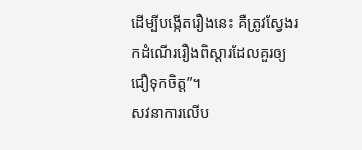ដើម្បីបង្កើតរឿងនេះ គឺត្រូវស្វែងរកដំណើររឿងពិស្តារដែលគួរឲ្យជឿទុកចិត្ត”។
សវនាការលើប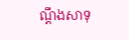ណ្តឹងសាទុ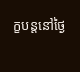ក្ខបន្តនៅថ្ងៃ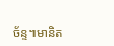ច័ន្ទ៕មានិត